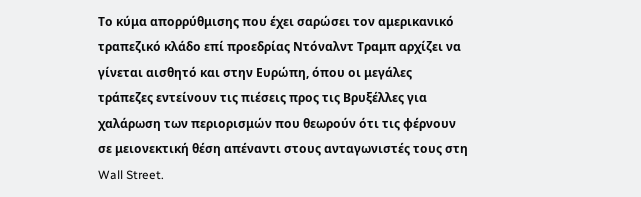Το κύμα απορρύθμισης που έχει σαρώσει τον αμερικανικό τραπεζικό κλάδο επί προεδρίας Ντόναλντ Τραμπ αρχίζει να γίνεται αισθητό και στην Ευρώπη, όπου οι μεγάλες τράπεζες εντείνουν τις πιέσεις προς τις Βρυξέλλες για χαλάρωση των περιορισμών που θεωρούν ότι τις φέρνουν σε μειονεκτική θέση απέναντι στους ανταγωνιστές τους στη Wall Street.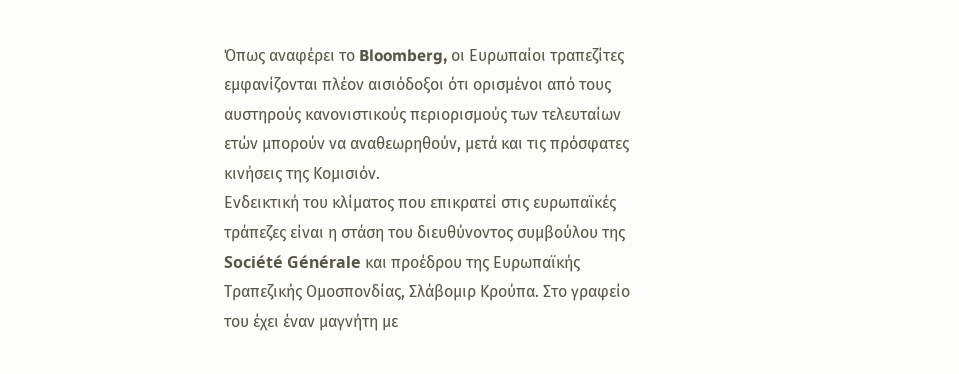Όπως αναφέρει το Bloomberg, οι Ευρωπαίοι τραπεζίτες εμφανίζονται πλέον αισιόδοξοι ότι ορισμένοι από τους αυστηρούς κανονιστικούς περιορισμούς των τελευταίων ετών μπορούν να αναθεωρηθούν, μετά και τις πρόσφατες κινήσεις της Κομισιόν.
Ενδεικτική του κλίματος που επικρατεί στις ευρωπαϊκές τράπεζες είναι η στάση του διευθύνοντος συμβούλου της Société Générale και προέδρου της Ευρωπαϊκής Τραπεζικής Ομοσπονδίας, Σλάβομιρ Κρούπα. Στο γραφείο του έχει έναν μαγνήτη με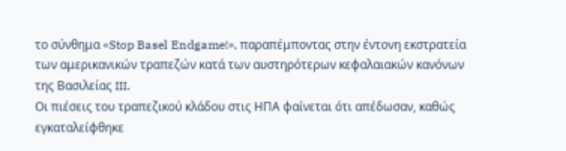το σύνθημα «Stop Basel Endgame!», παραπέμποντας στην έντονη εκστρατεία των αμερικανικών τραπεζών κατά των αυστηρότερων κεφαλαιακών κανόνων της Βασιλείας III.
Οι πιέσεις του τραπεζικού κλάδου στις ΗΠΑ φαίνεται ότι απέδωσαν, καθώς εγκαταλείφθηκε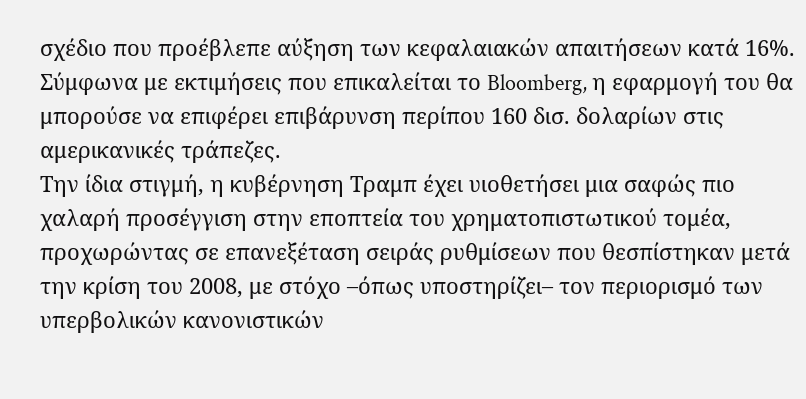σχέδιο που προέβλεπε αύξηση των κεφαλαιακών απαιτήσεων κατά 16%. Σύμφωνα με εκτιμήσεις που επικαλείται το Bloomberg, η εφαρμογή του θα μπορούσε να επιφέρει επιβάρυνση περίπου 160 δισ. δολαρίων στις αμερικανικές τράπεζες.
Την ίδια στιγμή, η κυβέρνηση Τραμπ έχει υιοθετήσει μια σαφώς πιο χαλαρή προσέγγιση στην εποπτεία του χρηματοπιστωτικού τομέα, προχωρώντας σε επανεξέταση σειράς ρυθμίσεων που θεσπίστηκαν μετά την κρίση του 2008, με στόχο –όπως υποστηρίζει– τον περιορισμό των υπερβολικών κανονιστικών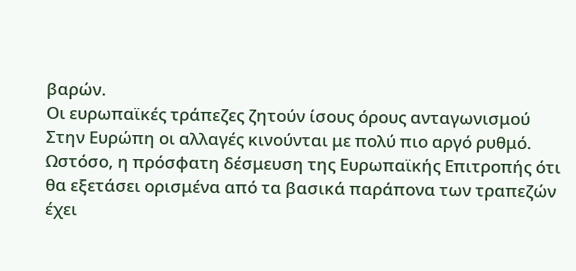βαρών.
Οι ευρωπαϊκές τράπεζες ζητούν ίσους όρους ανταγωνισμού
Στην Ευρώπη οι αλλαγές κινούνται με πολύ πιο αργό ρυθμό. Ωστόσο, η πρόσφατη δέσμευση της Ευρωπαϊκής Επιτροπής ότι θα εξετάσει ορισμένα από τα βασικά παράπονα των τραπεζών έχει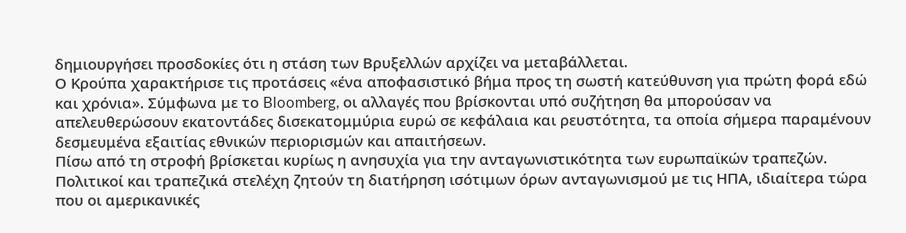δημιουργήσει προσδοκίες ότι η στάση των Βρυξελλών αρχίζει να μεταβάλλεται.
Ο Κρούπα χαρακτήρισε τις προτάσεις «ένα αποφασιστικό βήμα προς τη σωστή κατεύθυνση για πρώτη φορά εδώ και χρόνια». Σύμφωνα με το Bloomberg, οι αλλαγές που βρίσκονται υπό συζήτηση θα μπορούσαν να απελευθερώσουν εκατοντάδες δισεκατομμύρια ευρώ σε κεφάλαια και ρευστότητα, τα οποία σήμερα παραμένουν δεσμευμένα εξαιτίας εθνικών περιορισμών και απαιτήσεων.
Πίσω από τη στροφή βρίσκεται κυρίως η ανησυχία για την ανταγωνιστικότητα των ευρωπαϊκών τραπεζών. Πολιτικοί και τραπεζικά στελέχη ζητούν τη διατήρηση ισότιμων όρων ανταγωνισμού με τις ΗΠΑ, ιδιαίτερα τώρα που οι αμερικανικές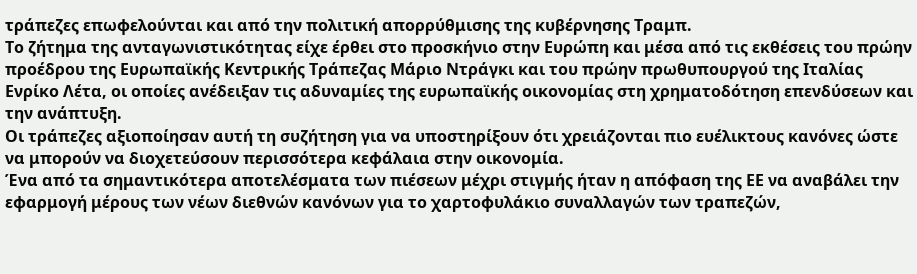τράπεζες επωφελούνται και από την πολιτική απορρύθμισης της κυβέρνησης Τραμπ.
Το ζήτημα της ανταγωνιστικότητας είχε έρθει στο προσκήνιο στην Ευρώπη και μέσα από τις εκθέσεις του πρώην προέδρου της Ευρωπαϊκής Κεντρικής Τράπεζας Μάριο Ντράγκι και του πρώην πρωθυπουργού της Ιταλίας Ενρίκο Λέτα, οι οποίες ανέδειξαν τις αδυναμίες της ευρωπαϊκής οικονομίας στη χρηματοδότηση επενδύσεων και την ανάπτυξη.
Οι τράπεζες αξιοποίησαν αυτή τη συζήτηση για να υποστηρίξουν ότι χρειάζονται πιο ευέλικτους κανόνες ώστε να μπορούν να διοχετεύσουν περισσότερα κεφάλαια στην οικονομία.
Ένα από τα σημαντικότερα αποτελέσματα των πιέσεων μέχρι στιγμής ήταν η απόφαση της ΕΕ να αναβάλει την εφαρμογή μέρους των νέων διεθνών κανόνων για το χαρτοφυλάκιο συναλλαγών των τραπεζών,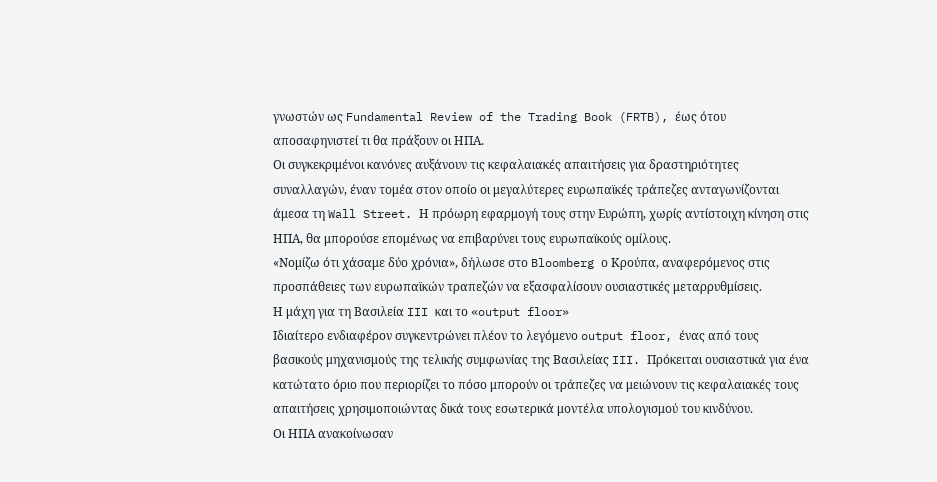γνωστών ως Fundamental Review of the Trading Book (FRTB), έως ότου αποσαφηνιστεί τι θα πράξουν οι ΗΠΑ.
Οι συγκεκριμένοι κανόνες αυξάνουν τις κεφαλαιακές απαιτήσεις για δραστηριότητες συναλλαγών, έναν τομέα στον οποίο οι μεγαλύτερες ευρωπαϊκές τράπεζες ανταγωνίζονται άμεσα τη Wall Street. Η πρόωρη εφαρμογή τους στην Ευρώπη, χωρίς αντίστοιχη κίνηση στις ΗΠΑ, θα μπορούσε επομένως να επιβαρύνει τους ευρωπαϊκούς ομίλους.
«Νομίζω ότι χάσαμε δύο χρόνια», δήλωσε στο Bloomberg ο Κρούπα, αναφερόμενος στις προσπάθειες των ευρωπαϊκών τραπεζών να εξασφαλίσουν ουσιαστικές μεταρρυθμίσεις.
Η μάχη για τη Βασιλεία III και το «output floor»
Ιδιαίτερο ενδιαφέρον συγκεντρώνει πλέον το λεγόμενο output floor, ένας από τους βασικούς μηχανισμούς της τελικής συμφωνίας της Βασιλείας III. Πρόκειται ουσιαστικά για ένα κατώτατο όριο που περιορίζει το πόσο μπορούν οι τράπεζες να μειώνουν τις κεφαλαιακές τους απαιτήσεις χρησιμοποιώντας δικά τους εσωτερικά μοντέλα υπολογισμού του κινδύνου.
Οι ΗΠΑ ανακοίνωσαν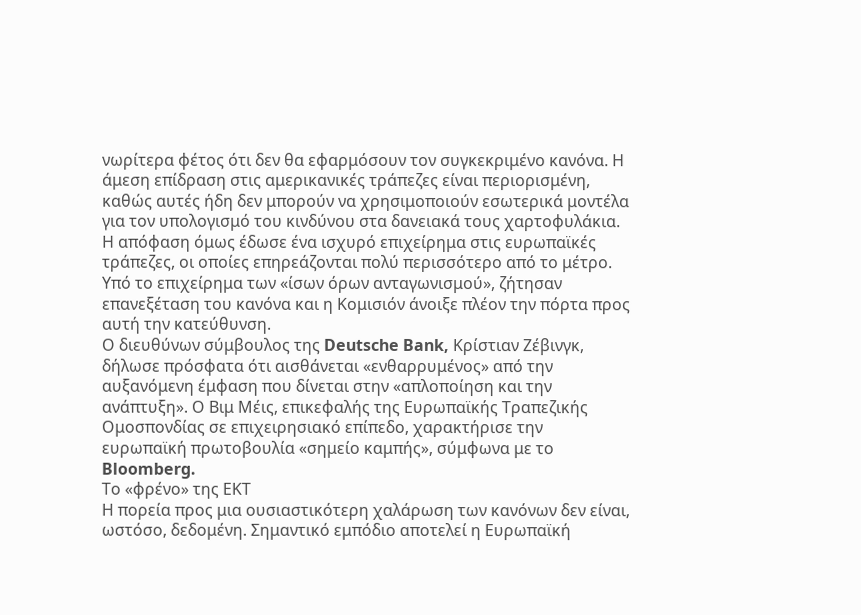νωρίτερα φέτος ότι δεν θα εφαρμόσουν τον συγκεκριμένο κανόνα. Η άμεση επίδραση στις αμερικανικές τράπεζες είναι περιορισμένη, καθώς αυτές ήδη δεν μπορούν να χρησιμοποιούν εσωτερικά μοντέλα για τον υπολογισμό του κινδύνου στα δανειακά τους χαρτοφυλάκια.
Η απόφαση όμως έδωσε ένα ισχυρό επιχείρημα στις ευρωπαϊκές τράπεζες, οι οποίες επηρεάζονται πολύ περισσότερο από το μέτρο. Υπό το επιχείρημα των «ίσων όρων ανταγωνισμού», ζήτησαν επανεξέταση του κανόνα και η Κομισιόν άνοιξε πλέον την πόρτα προς αυτή την κατεύθυνση.
Ο διευθύνων σύμβουλος της Deutsche Bank, Κρίστιαν Ζέβινγκ, δήλωσε πρόσφατα ότι αισθάνεται «ενθαρρυμένος» από την αυξανόμενη έμφαση που δίνεται στην «απλοποίηση και την ανάπτυξη». Ο Βιμ Μέις, επικεφαλής της Ευρωπαϊκής Τραπεζικής Ομοσπονδίας σε επιχειρησιακό επίπεδο, χαρακτήρισε την ευρωπαϊκή πρωτοβουλία «σημείο καμπής», σύμφωνα με το Bloomberg.
Το «φρένο» της ΕΚΤ
Η πορεία προς μια ουσιαστικότερη χαλάρωση των κανόνων δεν είναι, ωστόσο, δεδομένη. Σημαντικό εμπόδιο αποτελεί η Ευρωπαϊκή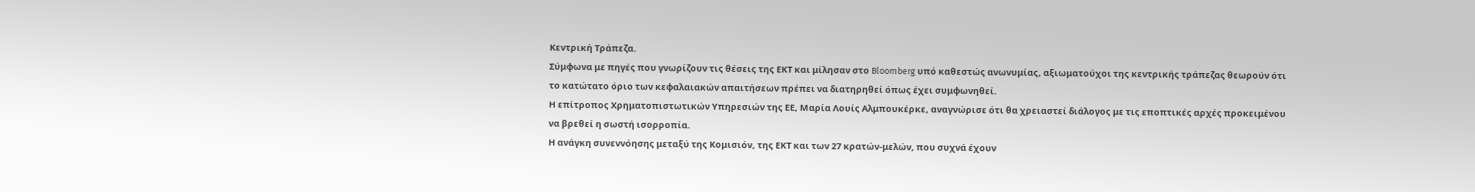Κεντρική Τράπεζα.
Σύμφωνα με πηγές που γνωρίζουν τις θέσεις της ΕΚΤ και μίλησαν στο Bloomberg υπό καθεστώς ανωνυμίας, αξιωματούχοι της κεντρικής τράπεζας θεωρούν ότι το κατώτατο όριο των κεφαλαιακών απαιτήσεων πρέπει να διατηρηθεί όπως έχει συμφωνηθεί.
Η επίτροπος Χρηματοπιστωτικών Υπηρεσιών της ΕΕ, Μαρία Λουίς Αλμπουκέρκε, αναγνώρισε ότι θα χρειαστεί διάλογος με τις εποπτικές αρχές προκειμένου να βρεθεί η σωστή ισορροπία.
Η ανάγκη συνεννόησης μεταξύ της Κομισιόν, της ΕΚΤ και των 27 κρατών-μελών, που συχνά έχουν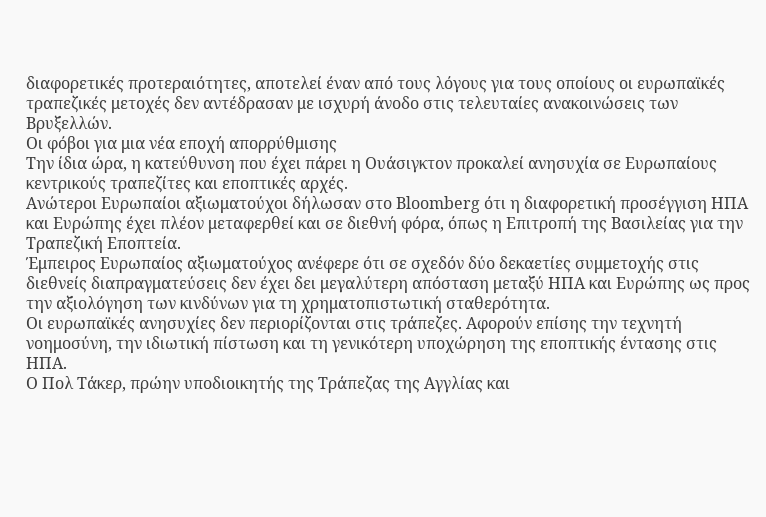διαφορετικές προτεραιότητες, αποτελεί έναν από τους λόγους για τους οποίους οι ευρωπαϊκές τραπεζικές μετοχές δεν αντέδρασαν με ισχυρή άνοδο στις τελευταίες ανακοινώσεις των Βρυξελλών.
Οι φόβοι για μια νέα εποχή απορρύθμισης
Την ίδια ώρα, η κατεύθυνση που έχει πάρει η Ουάσιγκτον προκαλεί ανησυχία σε Ευρωπαίους κεντρικούς τραπεζίτες και εποπτικές αρχές.
Ανώτεροι Ευρωπαίοι αξιωματούχοι δήλωσαν στο Bloomberg ότι η διαφορετική προσέγγιση ΗΠΑ και Ευρώπης έχει πλέον μεταφερθεί και σε διεθνή φόρα, όπως η Επιτροπή της Βασιλείας για την Τραπεζική Εποπτεία.
Έμπειρος Ευρωπαίος αξιωματούχος ανέφερε ότι σε σχεδόν δύο δεκαετίες συμμετοχής στις διεθνείς διαπραγματεύσεις δεν έχει δει μεγαλύτερη απόσταση μεταξύ ΗΠΑ και Ευρώπης ως προς την αξιολόγηση των κινδύνων για τη χρηματοπιστωτική σταθερότητα.
Οι ευρωπαϊκές ανησυχίες δεν περιορίζονται στις τράπεζες. Αφορούν επίσης την τεχνητή νοημοσύνη, την ιδιωτική πίστωση και τη γενικότερη υποχώρηση της εποπτικής έντασης στις ΗΠΑ.
Ο Πολ Τάκερ, πρώην υποδιοικητής της Τράπεζας της Αγγλίας και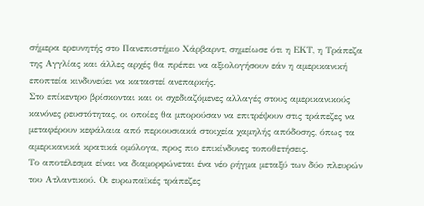σήμερα ερευνητής στο Πανεπιστήμιο Χάρβαρντ, σημείωσε ότι η ΕΚΤ, η Τράπεζα της Αγγλίας και άλλες αρχές θα πρέπει να αξιολογήσουν εάν η αμερικανική εποπτεία κινδυνεύει να καταστεί ανεπαρκής.
Στο επίκεντρο βρίσκονται και οι σχεδιαζόμενες αλλαγές στους αμερικανικούς κανόνες ρευστότητας, οι οποίες θα μπορούσαν να επιτρέψουν στις τράπεζες να μεταφέρουν κεφάλαια από περιουσιακά στοιχεία χαμηλής απόδοσης, όπως τα αμερικανικά κρατικά ομόλογα, προς πιο επικίνδυνες τοποθετήσεις.
Το αποτέλεσμα είναι να διαμορφώνεται ένα νέο ρήγμα μεταξύ των δύο πλευρών του Ατλαντικού. Οι ευρωπαϊκές τράπεζες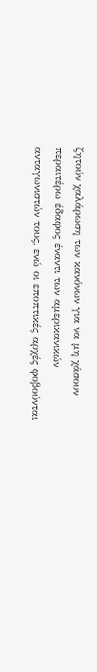ζητούν χαλάρωση των κανόνων για να μη χάσουν περαιτέρω έδαφος έναντι των αμερικανικών ανταγωνιστών τους, ενώ οι εποπτικές αρχές φοβούνται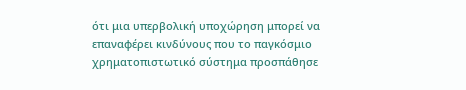ότι μια υπερβολική υποχώρηση μπορεί να επαναφέρει κινδύνους που το παγκόσμιο χρηματοπιστωτικό σύστημα προσπάθησε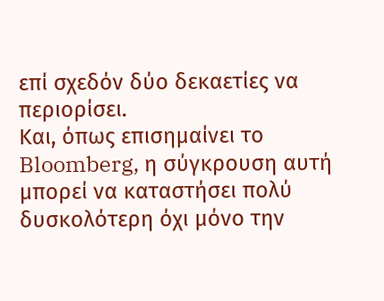επί σχεδόν δύο δεκαετίες να περιορίσει.
Και, όπως επισημαίνει το Bloomberg, η σύγκρουση αυτή μπορεί να καταστήσει πολύ δυσκολότερη όχι μόνο την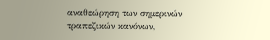αναθεώρηση των σημερινών τραπεζικών κανόνων,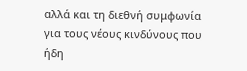αλλά και τη διεθνή συμφωνία για τους νέους κινδύνους που ήδη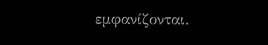εμφανίζονται.